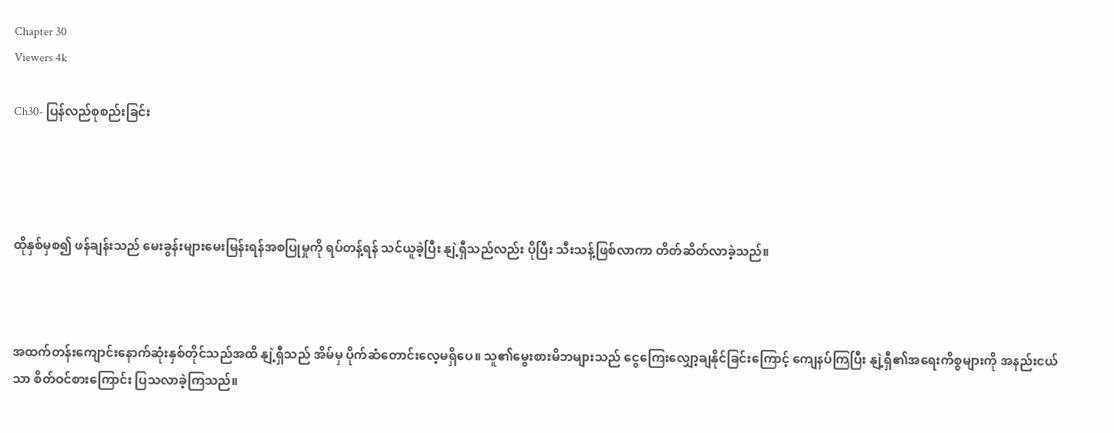Chapter 30
Viewers 4k

Ch30- ပြန်လည်စုစည်းခြင်း




ထိုနှစ်မှစ၍ ဖန်ချန်းသည် မေးခွန်းများမေးမြန်းရန်အစပြုမှုကို ရပ်တန့်ရန် သင်ယူခဲ့ပြီး နျဲ့ရှီသည်လည်း ပိုပြီး သီးသန့်ဖြစ်လာကာ တိတ်ဆိတ်လာခဲ့သည်။



အထက်တန်းကျောင်းနောက်ဆုံးနှစ်တိုင်သည်အထိ နျဲ့ရှီသည် အိမ်မှ ပိုက်ဆံတောင်းလေ့မရှိပေ။ သူ၏မွေးစားမိဘများသည် ငွေကြေးလျှော့ချနိုင်ခြင်းကြောင့် ကျေနပ်ကြပြီး နျဲ့ရှီ၏အရေးကိစ္စများကို အနည်းငယ်သာ စိတ်ဝင်စားကြောင်း ပြသလာခဲ့ကြသည်။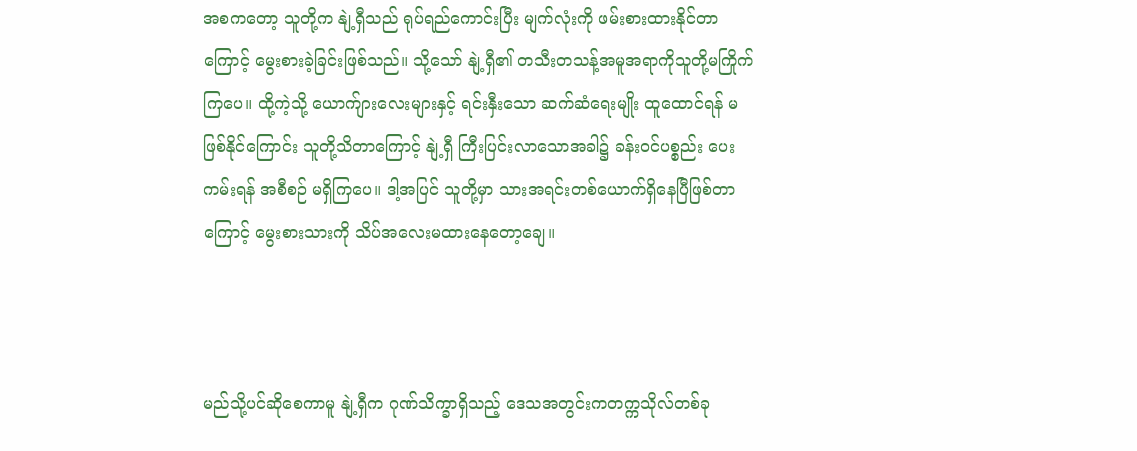အစကတော့ သူတို့က နျဲ့ရှီသည် ရုပ်ရည်ကောင်းပြီး မျက်လုံးကို ဖမ်းစားထားနိုင်တာကြောင့် မွေးစားခဲ့ခြင်းဖြစ်သည်။ သို့သော် နျဲ့ရှီ၏ တသီးတသန့်အမူအရာကိုသူတို့မကြိုက်ကြပေ။ ထို့ကဲ့သို့ ယောက်ျားလေးများနှင့် ရင်းနှီးသော ဆက်ဆံရေးမျိုး ထူထောင်ရန် မဖြစ်နိုင်ကြောင်း သူတို့သိတာကြောင့် နျဲ့ရှီ ကြီးပြင်းလာသောအခါ၌ ခန်းဝင်ပစ္စည်း ပေးကမ်းရန် အစီစဉ် မရှိကြပေ။ ဒါ့အပြင် သူတို့မှာ သားအရင်းတစ်ယောက်ရှိနေပြီဖြစ်တာကြောင့် မွေးစားသားကို သိပ်အလေးမထားနေတော့ချေ။



မည်သို့ပင်ဆိုစေကာမူ နျဲ့ရှီက ဂုဏ်သိက္ခာရှိသည့် ဒေသအတွင်းကတက္ကသိုလ်တစ်ခု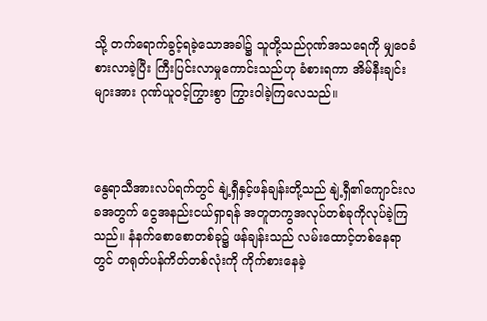သို့ တက်ရောက်ခွင့်ရခဲ့သောအခါ၌ သူတို့သည်ဂုဏ်အသရေကို မျှဝေခံစားလာခဲ့ပြီး ကြီးပြင်းလာမှုကောင်းသည်ဟု ခံစားရကာ အိမ်နီးချင်းများအား ဂုဏ်ယူဝင့်ကြွားစွာ ကြွားဝါခဲ့ကြလေသည်။



နွေရာသီအားလပ်ရက်တွင် နျဲ့ရှီနှင့်ဖန်ချန်းတို့သည် နျဲ့ရှီ၏ကျောင်းလခအတွက် ငွေအနည်းငယ်ရှာရန် အတူတကွအလုပ်တစ်ခုကိုလုပ်ခဲ့ကြသည်။ နံနက်စောစောတစ်ခု၌ ဖန်ချန်းသည် လမ်းထောင့်တစ်နေရာတွင် တရုတ်ပန်ကိတ်တစ်လုံးကို ကိုက်စားနေခဲ့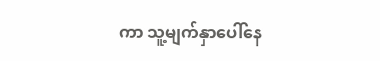ကာ သူ့မျက်နှာပေါ်နေ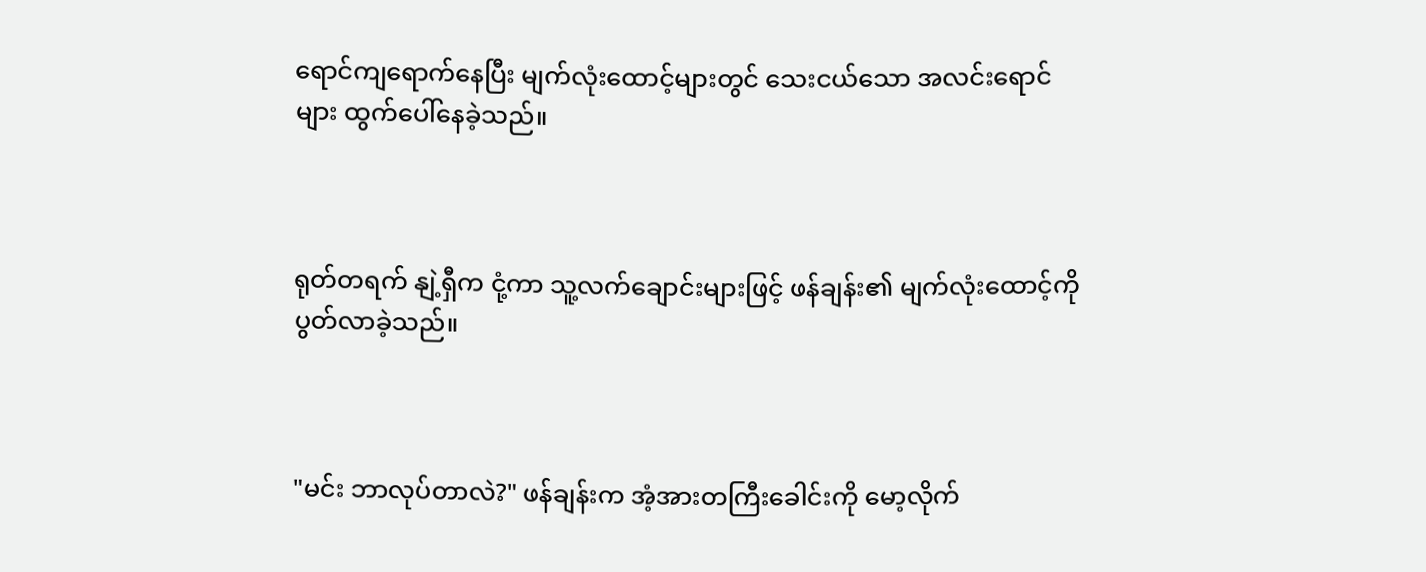ရောင်ကျရောက်နေပြီး မျက်လုံးထောင့်များတွင် သေးငယ်သော အလင်းရောင်များ ထွက်ပေါ်နေခဲ့သည်။



ရုတ်တရက် နျဲ့ရှီက ငုံ့ကာ သူ့လက်ချောင်းများဖြင့် ဖန်ချန်း၏ မျက်လုံးထောင့်ကို ပွတ်လာခဲ့သည်။



"မင်း ဘာလုပ်တာလဲ?" ဖန်ချန်းက အံ့အားတကြီးခေါင်းကို မော့လိုက်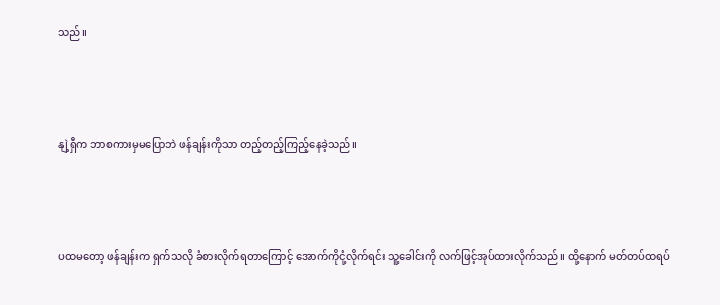သည်။



နျဲ့ရှီက ဘာစကားမှမပြောဘဲ ဖန်ချန်းကိုသာ တည့်တည့်ကြည့်နေခဲ့သည်။



ပထမတော့ ဖန်ချန်းက ရှက်သလို ခံစားလိုက်ရတာကြောင့် အောက်ကိုငုံ့လိုက်ရင်း သူ့ခေါင်းကို လက်ဖြင့်အုပ်ထားလိုက်သည်။ ထို့နောက် မတ်တပ်ထရပ်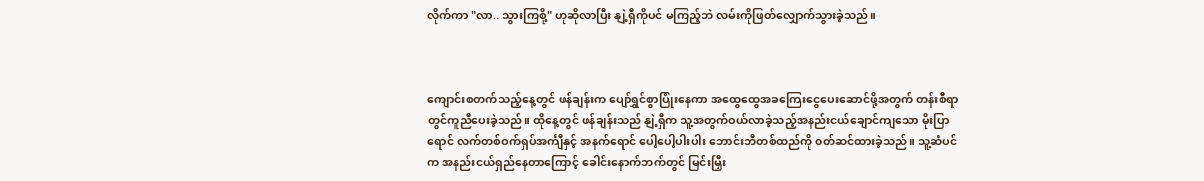လိုက်ကာ "လာ.. သွားကြစို့" ဟုဆိုလာပြီး နျဲ့ရှီကိုပင် မကြည့်ဘဲ လမ်းကိုဖြတ်လျှောက်သွားခဲ့သည်။



ကျောင်းစတက်သည့်နေ့တွင် ဖန်ချန်းက ပျော်ရွှင်စွာပြုံးနေကာ အထွေထွေအခကြေးငွေပေးဆောင်ဖို့အတွက် တန်းစီရာတွင်ကူညီပေးခဲ့သည်။ ထိုနေ့တွင် ဖန်ချန်းသည် နျဲ့ရှီက သူ့အတွက်ဝယ်လာခဲ့သည့်အနည်းငယ်ချောင်ကျသော မိုးပြာရောင် လက်တစ်ဝက်ရှပ်အင်္ကျီနှင့် အနက်ရောင် ပေါ့ပေါ့ပါးပါး ဘောင်းဘီတစ်ထည်ကို ၀တ်ဆင်ထားခဲ့သည်။ သူ့ဆံပင်က အနည်းငယ်ရှည်နေတာကြောင့် ခေါင်းနောက်ဘက်တွင် မြင်းမြှီး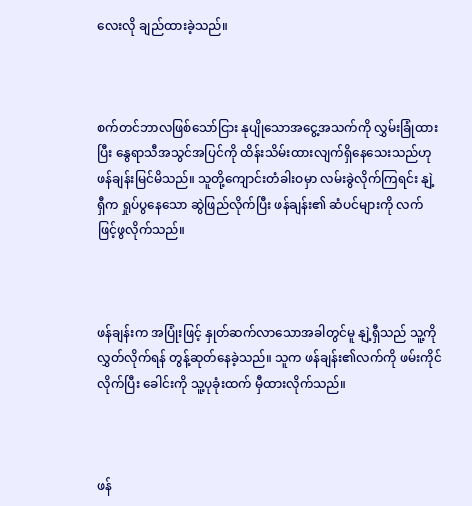လေးလို ချည်ထားခဲ့သည်။



စက်တင်ဘာလဖြစ်သော်ငြား နုပျိုသောအငွေ့အသက်ကို လွှမ်းခြုံထားပြီး နွေရာသီအသွင်အပြင်ကို ထိန်းသိမ်းထား‌လျက်ရှိနေသေးသည်ဟု ဖန်ချန်းမြင်မိသည်။ သူတို့ကျောင်းတံခါးဝမှာ လမ်းခွဲလိုက်ကြရင်း နျဲ့ရှီက ရှုပ်ပွနေသော ဆွဲဖြည်လိုက်ပြီး ဖန်ချန်း၏ ဆံပင်များကို လက်ဖြင့်ဖွလိုက်သည်။



ဖန်ချန်းက အပြုံးဖြင့် နှုတ်ဆက်လာသောအခါတွင်မူ နျဲ့ရှီသည် သူ့ကို လွှတ်လိုက်ရန် တွန့်ဆုတ်နေခဲ့သည်။ သူက ဖန်ချန်း၏လက်ကို ဖမ်းကိုင်လိုက်ပြီး ခေါင်းကို သူ့ပုခုံးထက် မှီထားလိုက်သည်။



ဖန်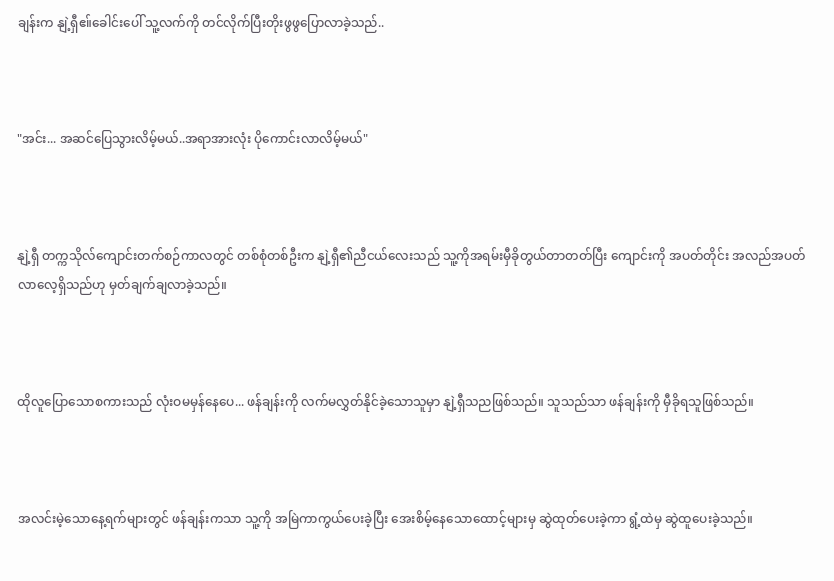ချန်းက နျဲ့ရှီဧ။်ခေါင်းပေါ် သူ့လက်ကို တင်လိုက်ပြီး‌တိုးဖွဖွပြောလာခဲ့သည်..



"အင်း... အဆင်ပြေသွားလိမ့်မယ်..အရာအားလုံး ပိုကောင်းလာလိမ့်မယ်"



နျဲ့ရှီ တက္ကသိုလ်ကျောင်းတက်စဉ်ကာလတွင် တစ်စုံတစ်ဦးက နျဲ့ရှီ၏ညီငယ်လေးသည် သူ့ကိုအရမ်းမှီခိုတွယ်တာတတ်ပြီး ကျောင်းကို အပတ်တိုင်း အလည်အပတ်လာလေ့ရှိသည်ဟု မှတ်ချက်ချလာခဲ့သည်။



ထိုလူပြောသောစကားသည် လုံးဝမမှန်နေပေ... ဖန်ချန်းကို လက်မလွှတ်နိုင်ခဲ့သောသူမှာ နျဲ့ရှီသညဖြစ်သည်။ သူသည်သာ ဖန်ချန်းကို မှီခိုရသူဖြစ်သည်။



အလင်းမဲ့သောနေ့ရက်များတွင် ဖန်ချန်းကသာ သူ့ကို အမြဲကာကွယ်ပေးခဲ့ပြီး အေးစိမ့်နေသောထောင့်များမှ ဆွဲထုတ်ပေးခဲ့ကာ ရွံ့ထဲမှ ဆွဲထူပေးခဲ့သည်။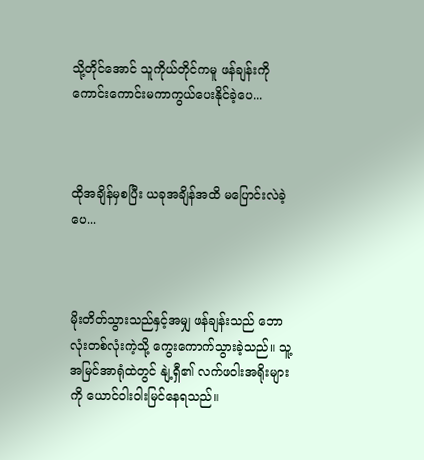သို့တိုင်အောင် သူကိုယ်တိုင်ကမူ ဖန်ချန်းကိုကောင်းကောင်းမကာကွယ်ပေးနိုင်ခဲ့ပေ...



ထိုအချိန်မှစပြီး ယခုအချိန်အထိ မပြောင်းလဲခဲ့ပေ...



မိုးတိတ်သွားသည်နှင့်အမျှ ဖန်ချန်းသည် ဘောလုံးတစ်လုံးကဲ့သို့ ကွေးကောက်သွားခဲ့သည်။ သူ့အမြင်အာရုံထဲတွင် နျဲ့ရှီ၏ လက်ဖဝါးအရိုးများကို ယောင်ဝါးဝါးမြင်နေရသည်။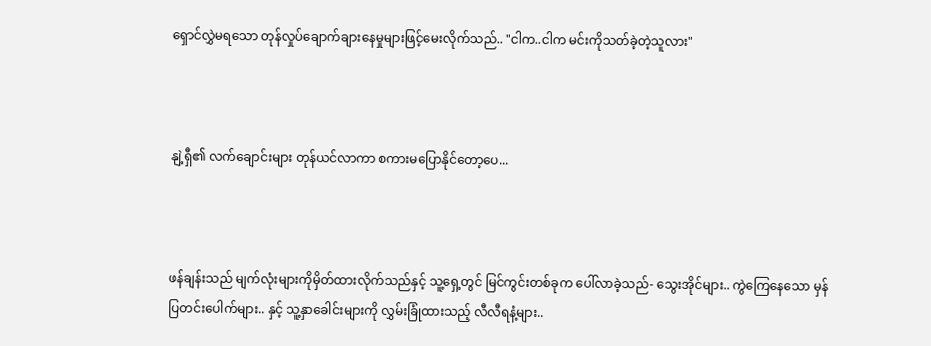ရှောင်လွှဲမရသော တုန်လှုပ်ချောက်ချားနေမှုများဖြင့်မေးလိုက်သည်.. "ငါက..ငါက မင်းကိုသတ်ခဲ့တဲ့သူလား"



နျဲ့ရှီ၏ လက်ချောင်းများ တုန်ယင်လာကာ စကားမပြောနိုင်တော့ပေ...



ဖန်ချန်းသည် မျက်လုံးများကိုမှိတ်ထားလိုက်သည်နှင့် သူ့ရှေ့တွင် မြင်ကွင်းတစ်ခုက ပေါ်လာခဲ့သည်- သွေးအိုင်များ.. ကွဲကြေနေသော မှန်ပြတင်းပေါက်များ.. နှင့် သူ့နှာခေါင်းများကို လွှမ်းခြုံထားသည့် လီလီရနံ့များ..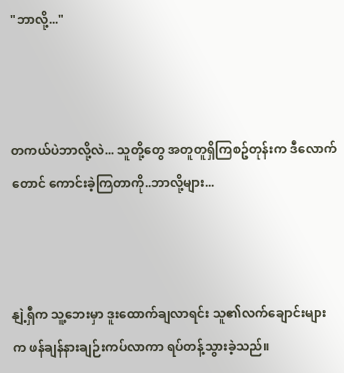"ဘာလို့..."



တကယ်ပဲဘာလို့လဲ... သူတို့တွေ အတူတူရှိကြစဥ်တုန်းက ဒီလောက်တောင် ကောင်းခဲ့ကြတာကို..ဘာလို့များ...



နျဲ့ရှီက သူ့ဘေးမှာ ဒူးထောက်ချလာရင်း သူ၏လက်ချောင်းများက ဖန်ချန်နားချဉ်းကပ်လာကာ ရပ်တန့်သွားခဲ့သည်။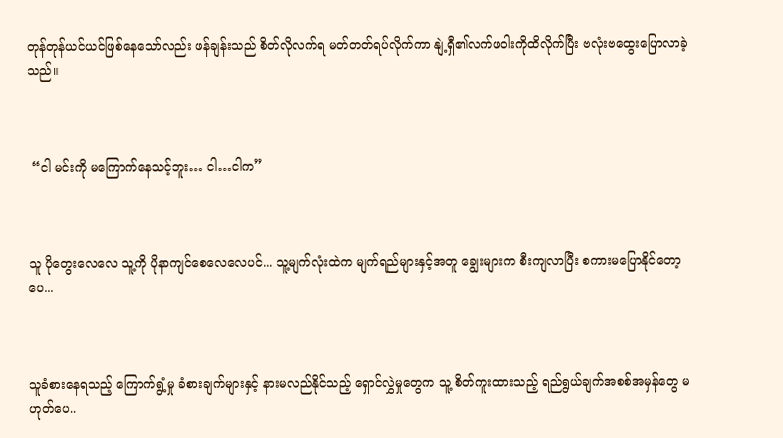တုန်တုန်ယင်ယင်ဖြစ်နေသော်လည်း ဖန်ချန်းသည် စိတ်လိုလက်ရ မတ်တတ်ရပ်လိုက်ကာ နျဲ့ရှီ၏လက်ဖဝါးကိုထိလိုက်ပြီး ဗလုံးဗထွေးပြောလာခဲ့သည်။



 “ငါ မင်းကို မကြောက်နေသင့်ဘူး… ငါ…ငါက”



သူ ပိုတွေးလေလေ သူ့ကို ပိုနာကျင်စေလေလေပင်... သူ့မျက်လုံးထဲက မျက်ရည်များနှင့်အတူ ချွေးများက စီးကျလာပြီး စကားမပြောနိုင်တော့ပေ...



သူခံစားနေရသည့် ကြောက်ရွံ့မှု ခံစားချက်များနှင့် နားမလည်နိုင်သည့် ရှောင်လွှဲမှုတွေက သူ့ စိတ်ကူးထားသည့် ရည်ရွယ်ချက်အစစ်အမှန်တွေ မဟုတ်ပေ..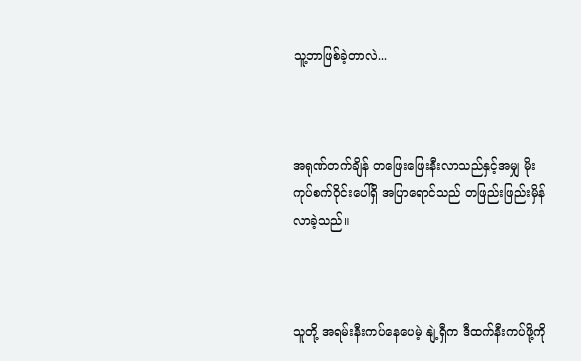သူ့ဘာဖြစ်ခဲ့တာလဲ...



အရုဏ်တက်ချိန် တဖြေးဖြေးနီးလာသည်နှင့်အမျှ မိုးကုပ်စက်ဝိုင်းပေါ်ရှိ အပြာရောင်သည် တဖြည်းဖြည်းမှိန်လာခဲ့သည်။



သူတို့ အရမ်းနီးကပ်နေပေမဲ့ နျဲ့ရှီက ဒီထက်နီးကပ်ဖို့ကို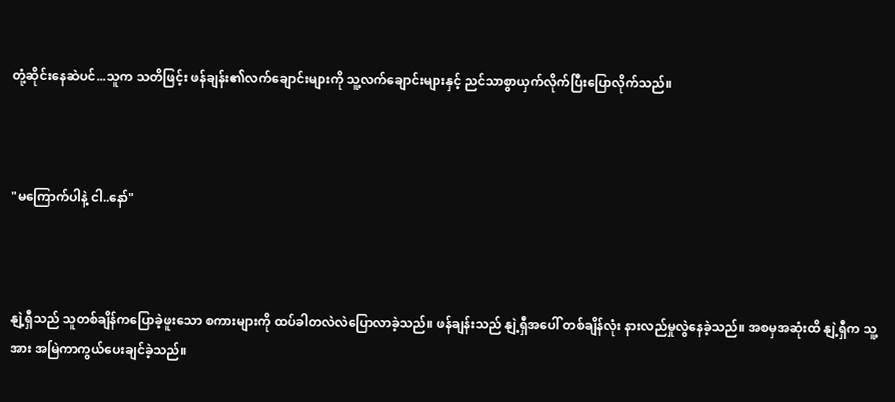တုံ့ဆိုင်းနေဆဲပင်...သူက သတိဖြင့်း ဖန်ချန်း၏လက်ချောင်းများကို သူ့လက်ချောင်းများနှင့် ညင်သာစွာယှက်လိုက်ပြီးပြောလိုက်သည်။



"မကြောက်ပါနဲ့ ငါ..နော်"



နျဲ့ရှီသည် သူတစ်ချိန်ကပြောခဲ့ဖူးသော စကားများကို ထပ်ခါတလဲလဲပြောလာခဲ့သည်။ ဖန်ချန်းသည် နျဲ့ရှီအပေါ် တစ်ချိန်လုံး နားလည်မှုလွဲနေခဲ့သည်။ အစမှအဆုံးထိ နျဲ့ရှီက သူ့အား အမြဲကာကွယ်ပေးချင်ခဲ့သည်။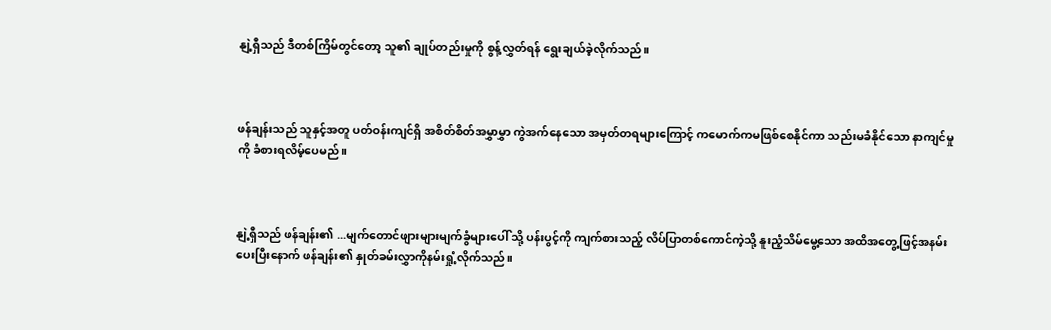နျဲ့ရှီသည် ဒီတစ်ကြိမ်တွင်တော့ သူ၏ ချုပ်တည်းမှုကို စွန့်လွှတ်ရန် ရွေးချယ်ခဲ့လိုက်သည်။



ဖန်ချန်းသည် သူနှင့်အတူ ပတ်ဝန်းကျင်ရှိ အစိတ်စိတ်အမွှာမွှာ ကွဲအက်နေသော အမှတ်တရများကြောင့် ကမောက်ကမဖြစ်စေနိုင်ကာ သည်းမခံနိုင်သော နာကျင်မှုကို ခံစားရလိမ့်ပေမည်။



နျဲ့ရှီသည် ဖန်ချန်း၏ ...မျက်တောင်ဖျားများမျက်ခွံများပေါ် သို့ ပန်းပွင့်ကို ကျက်စားသည့် လိပ်ပြာတစ်ကောင်ကဲ့သို့ နူးညံ့သိမ်မွေ့သော အထိအတွေ့ဖြင့်အနမ်းပေးပြီးနောက် ဖန်ချန်း၏ နှုတ်ခမ်းလွှာကိုနမ်းရှုံ့လိုက်သည်။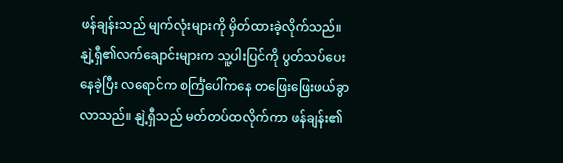ဖန်ချန်းသည် မျက်လုံးများကို မှိတ်ထားခဲ့လိုက်သည်။ နျဲ့ရှီ၏လက်ချောင်းများက သူ့ပါးပြင်ကို ပွတ်သပ်ပေးနေခဲ့ပြီး လရောင်က စင်္ကြံပေါ်ကနေ တဖြေးဖြေးဖယ်ခွာလာသည်။ နျဲ့ရှီသည် မတ်တပ်ထလိုက်ကာ ဖန်ချန်း၏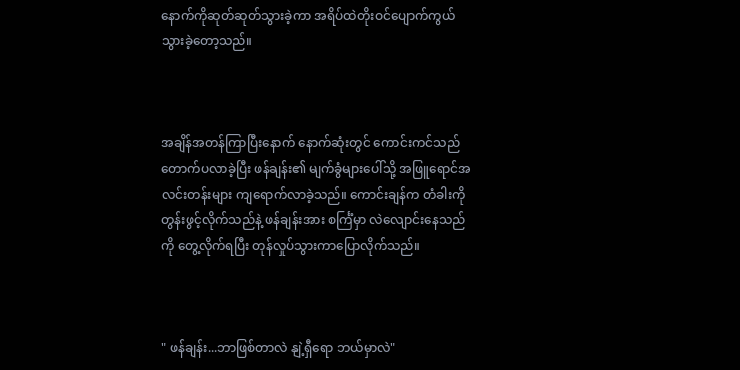နောက်ကိုဆုတ်ဆုတ်သွားခဲ့ကာ အရိပ်ထဲတိုးဝင်ပျောက်ကွယ်သွားခဲ့တော့သည်။



အချိန်အတန်ကြာပြီးနောက် နောက်ဆုံးတွင် ကောင်းကင်သည် တောက်ပလာခဲ့ပြီး ဖန်ချန်း၏ မျက်ခွံများပေါ်သို့ အဖြူရောင်အလင်းတန်းများ ကျရောက်လာခဲ့သည်။ ကောင်းချန်က တံခါးကို တွန်းဖွင့်လိုက်သည်နဲ့ ဖန်ချန်းအား စင်္ကြံမှာ လဲလျောင်းနေသည်ကို တွေ့လိုက်ရပြီး တုန်လှုပ်သွားကာပြောလိုက်သည်။



" ဖန်ချန်း...ဘာဖြစ်တာလဲ နျဲ့ရှီရော ဘယ်မှာလဲ"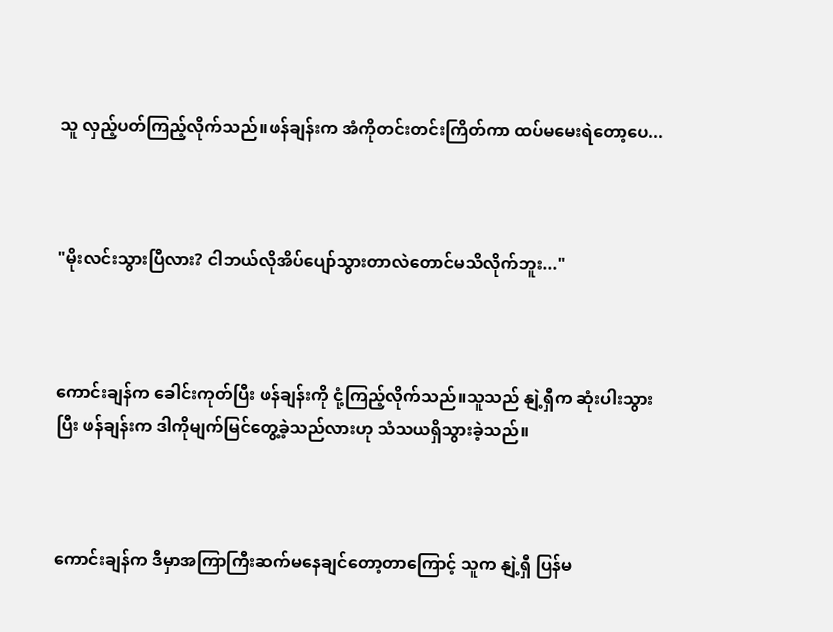သူ လှည့်ပတ်ကြည့်လိုက်သည်။ဖန်ချန်းက အံကိုတင်းတင်းကြိတ်ကာ ထပ်မမေးရဲတော့ပေ...



"မိုးလင်းသွားပြီလား? ငါဘယ်လိုအိပ်ပျော်သွားတာလဲတောင်မသိလိုက်ဘူး..."



ကောင်းချန်က ခေါင်းကုတ်ပြီး ဖန်ချန်းကို ငုံ့ကြည့်လိုက်သည်။သူသည် နျဲ့ရှီက ဆုံးပါးသွားပြီး ဖန်ချန်းက ဒါကိုမျက်မြင်တွေ့ခဲ့သည်လားဟု သံသယရှိသွားခဲ့သည်။



ကောင်းချန်က ဒီမှာအကြာကြီးဆက်မနေချင်တော့တာကြောင့် သူက နျဲ့ရှီ ပြန်မ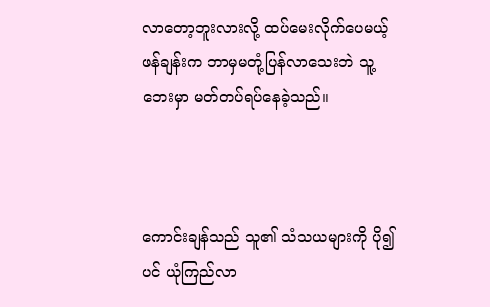လာတော့ဘူးလားလို့ ထပ်မေးလိုက်ပေမယ့် ဖန်ချန်းက ဘာမှမတုံ့ပြန်လာသေးဘဲ သူ့ဘေးမှာ မတ်တပ်ရပ်နေခဲ့သည်။



ကောင်းချန်သည် သူ၏ သံသယများကို ပို၍ပင် ယုံကြည်လာ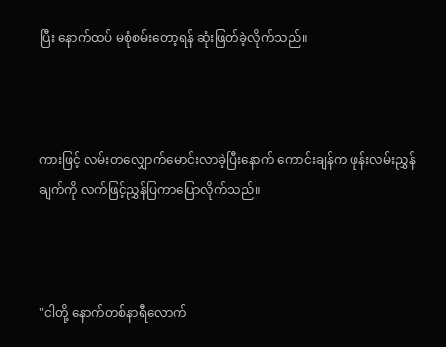ပြီး နောက်ထပ် မစုံစမ်းတော့ရန် ဆုံးဖြတ်ခဲ့လိုက်သည်။



ကားဖြင့် လမ်းတလျှောက်မောင်းလာခဲ့ပြီးနောက် ကောင်းချန်က ဖုန်းလမ်းညွှန်ချက်ကို လက်ဖြင့်ညွှန်ပြကာပြောလိုက်သည်။



"ငါတို့ နောက်တစ်နာရီလောက်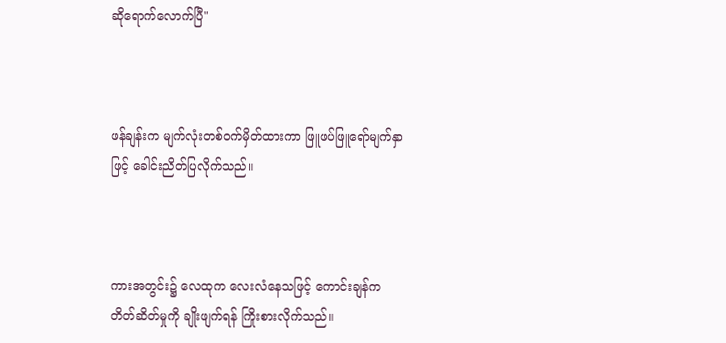ဆိုရောက်လောက်ပြီ"



ဖန်ချန်းက မျက်လုံးတစ်ဝက်မှိတ်ထားကာ ဖြူဖပ်ဖြူရော်မျက်နှာဖြင့် ခေါင်းညိတ်ပြလိုက်သည်။



ကားအတွင်း၌ လေထုက လေးလံနေသဖြင့် ကောင်းချန်က တိတ်ဆိတ်မှုကို ချိုးဖျက်ရန် ကြိုးစားလိုက်သည်။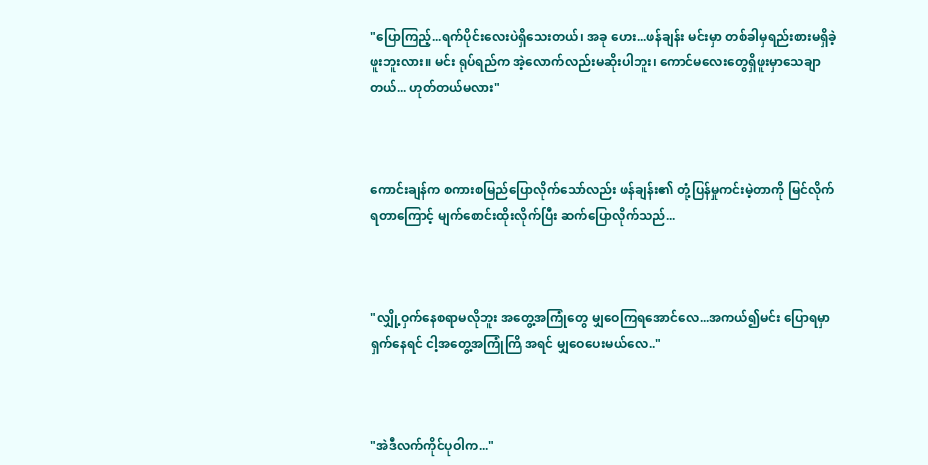"ပြောကြည့်...ရက်ပိုင်းလေးပဲရှိသေးတယ်၊ အခု ဟေး...ဖန်ချန်း မင်းမှာ တစ်ခါမှရည်းစားမရှိခဲ့ဖူးဘူးလား။ မင်း ရုပ်ရည်က အဲ့လောက်လည်းမဆိုးပါဘူး၊ ကောင်မလေးတွေရှိဖူးမှာသေချာတယ်... ဟုတ်တယ်မလား"



ကောင်းချန်က စကားစမြည်ပြောလိုက်သော်လည်း ဖန်ချန်း၏ တုံ့ပြန်မှုကင်းမဲ့တာကို မြင်လိုက်ရတာကြောင့် မျက်စောင်းထိုးလိုက်ပြီး ဆက်ပြောလိုက်သည်...



"လျှို့ဝှက်နေစရာမလိုဘူး အတွေ့အကြုံတွေ မျှဝေကြရအောင်လေ...အကယ်‌၍မင်း ပြောရမှာ ရှက်နေရင် ငါ့အတွေ့အကြုံကြိ အရင် မျှဝေပေးမယ်လေ.."



"အဲဒီလက်ကိုင်ပုဝါက..."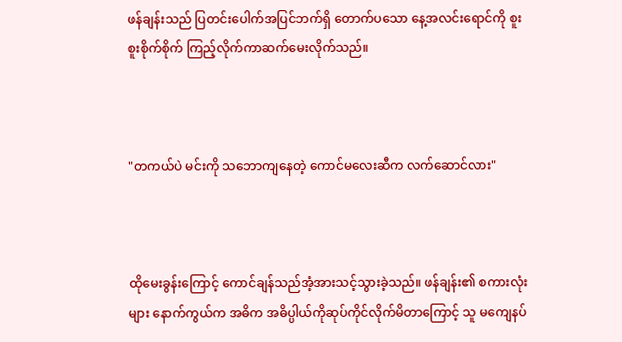ဖန်ချန်းသည် ပြတင်းပေါက်အပြင်ဘက်ရှိ တောက်ပသော နေ့အလင်းရောင်ကို စူးစူးစိုက်စိုက် ကြည့်လိုက်ကာဆက်မေးလိုက်သည်။



"တကယ်ပဲ မင်းကို သဘောကျနေတဲ့ ကောင်မလေးဆီက လက်ဆောင်လား"



ထိုမေးခွန်းကြောင့် ကောင်ချန်သည်အံ့အားသင့်သွားခဲ့သည်။ ဖန်ချန်း၏ စကားလုံးများ နောက်ကွယ်က အဓိက အဓိပ္ပါယ်ကိုဆုပ်ကိုင်လိုက်မိတာကြောင့် သူ မကျေနပ်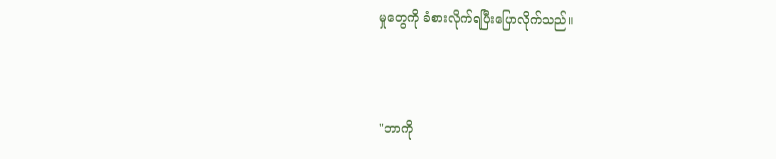မှုတွေကို ခံစားလိုက်ရပြီးပြောလိုက်သည်။



"ဘာကို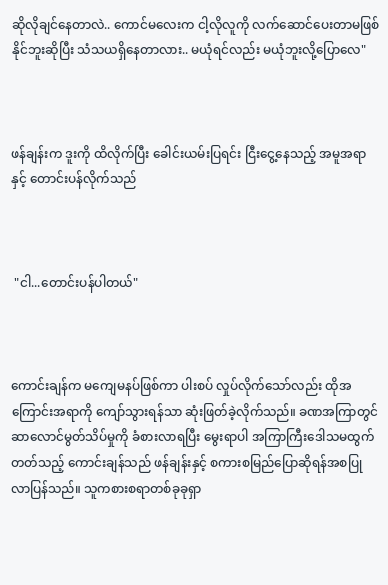ဆိုလိုချင်နေတာလဲ.. ကောင်မလေးက ငါ့လိုလူကို လက်ဆောင်ပေးတာမဖြစ်နိုင်ဘူးဆိုပြီး သံသယရှိနေတာလား.. မယုံရင်လည်း မယုံဘူးလို့ပြောလေ"



ဖန်ချန်းက ဒူးကို ထိလိုက်ပြီး ခေါင်းယမ်းပြရင်း ငြီးငွေ့နေသည့် အမူအရာနှင့် တောင်းပန်လိုက်သည်



 "ငါ...တောင်းပန်ပါတယ်"



ကောင်းချန်က မကျေမနပ်ဖြစ်ကာ ပါးစပ် လှုပ်လိုက်သော်လည်း ထိုအကြောင်းအရာကို ကျော်သွားရန်သာ ဆုံးဖြတ်ခဲ့လိုက်သည်။ ခဏအကြာတွင် ဆာလောင်မွတ်သိပ်မှုကို ခံစားလာရပြီး မွေးရာပါ အကြာကြီးဒေါသမထွက်တတ်သည့် ကောင်းချန်သည် ဖန်ချန်းနှင့် စကားစမြည်ပြောဆိုရန်အစပြုလာပြန်သည်။ သူကစားစရာတစ်ခုခုရှာ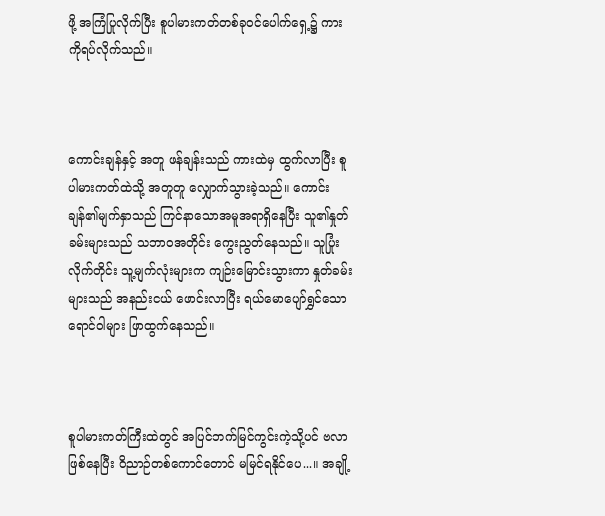ဖို့ အကြံပြုလိုက်ပြီး စူပါမားကတ်တစ်ခုဝင်ပေါက်ရှေ့၌ ကားကိုရပ်လိုက်သည်။



ကောင်းချန်နှင့် အတူ ဖန်ချန်းသည် ကားထဲမှ ထွက်လာပြီး စူပါမားကတ်ထဲသို့ အတူတူ လျှောက်သွားခဲ့သည်။ ကောင်းချန်၏မျက်နှာသည် ကြင်နာသောအမူအရာရှိနေပြီး သူ၏နှုတ်ခမ်းများသည် သဘာဝအတိုင်း ကွေးညွတ်နေသည်။ သူပြုံးလိုက်တိုင်း သူ့မျက်လုံးများက ကျဉ်းမြောင်းသွားကာ နှုတ်ခမ်းများသည် အနည်းငယ် ဖောင်းလာပြီး ရယ်မောပျော်ရွှင်သော ရောင်ဝါများ ဖြာထွက်နေသည်။



စူပါမားကတ်ကြီးထဲတွင် အပြင်ဘက်မြင်ကွင်းကဲ့သို့ပင် ဗလာဖြစ်နေပြီး ဝိညာဉ်တစ်ကောင်တောင် မမြင်ရနိုင်ပေ...။ အချို့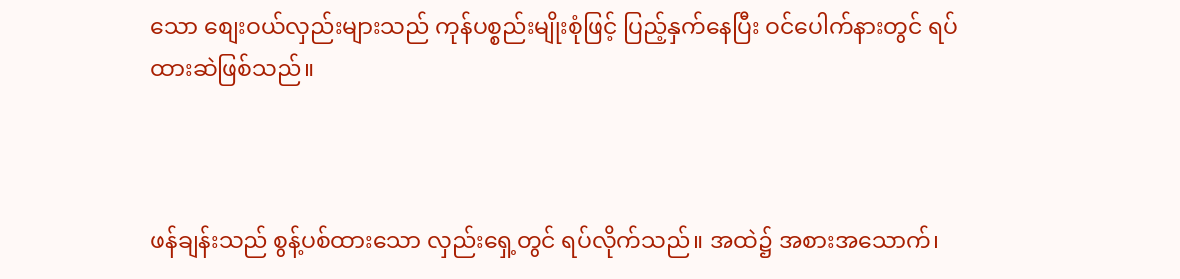သော စျေးဝယ်လှည်းများသည် ကုန်ပစ္စည်းမျိုးစုံဖြင့် ပြည့်နှက်နေပြီး ဝင်ပေါက်နားတွင် ရပ်ထားဆဲဖြစ်သည်။



ဖန်ချန်းသည် စွန့်ပစ်ထားသော လှည်းရှေ့တွင် ရပ်လိုက်သည်။ အထဲ၌ အစားအသောက်၊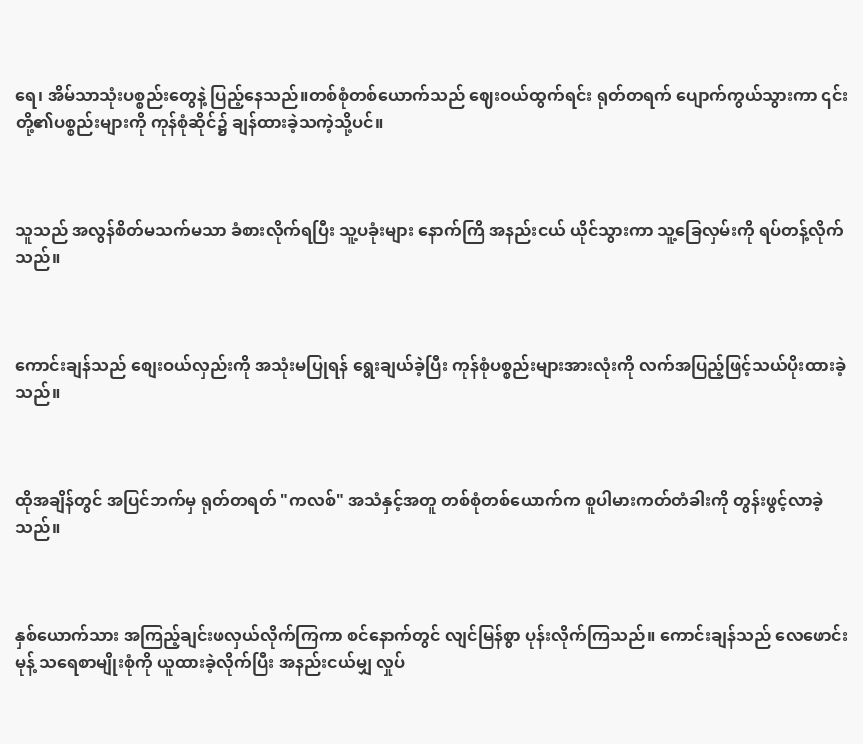ရေ၊ အိမ်သာသုံးပစ္စည်းတွေနဲ့ ပြည့်နေသည်။တစ်စုံတစ်ယောက်သည် ဈေးဝယ်ထွက်ရင်း ရုတ်တရက် ပျောက်ကွယ်သွားကာ ၎င်းတို့၏ပစ္စည်းများကို ကုန်စုံဆိုင်၌ ချန်ထားခဲ့သကဲ့သို့ပင်။



သူသည် အလွန်စိတ်မသက်မသာ ခံစားလိုက်ရပြီး သူ့ပခုံးများ နောက်ကြိ အနည်းငယ် ယိုင်သွားကာ သူ့ခြေလှမ်းကို ရပ်တန့်လိုက်သည်။



ကောင်းချန်သည် စျေးဝယ်လှည်းကို အသုံးမပြုရန် ရွေးချယ်ခဲ့ပြီး ကုန်စုံပစ္စည်းများအားလုံးကို လက်အပြည့်ဖြင့်သယ်ပိုးထားခဲ့သည်။



ထိုအချိန်တွင် အပြင်ဘက်မှ ရုတ်တရတ် "ကလစ်" အသံနှင့်အတူ တစ်စုံတစ်ယောက်က စူပါမားကတ်တံခါးကို တွန်းဖွင့်လာခဲ့သည်။



နှစ်ယောက်သား အကြည့်ချင်းဖလှယ်လိုက်ကြကာ စင်နောက်တွင် လျင်မြန်စွာ ပုန်းလိုက်ကြသည်။ ကောင်းချန်သည် လေဖောင်းမုန့် သရေစာမျိုးစုံကို ယူထားခဲ့လိုက်ပြီး အနည်းငယ်မျှ လှုပ်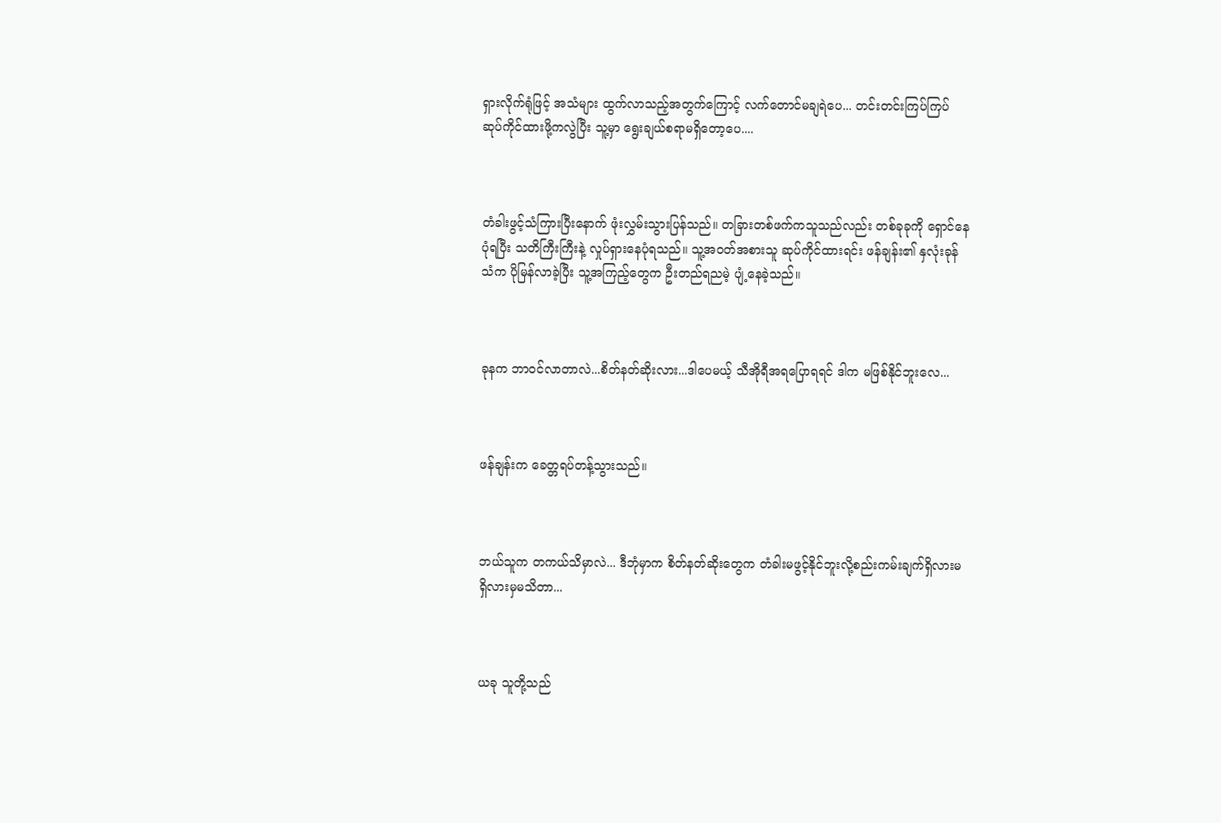ရှားလိုက်ရုံဖြင့် အသံများ ထွက်လာသည့်အတွက်ကြောင့် လက်တောင်မချရဲပေ... တင်းတင်းကြပ်ကြပ် ဆုပ်ကိုင်ထားဖို့ကလွဲပြီး သူ့မှာ ရွေးချယ်စရာမရှိတော့ပေ....



တံခါးဖွင့်သံကြားပြီးနောက် ဖုံးလွှမ်းသွားပြန်သည်။ တခြားတစ်ဖက်ကသူသည်လည်း တစ်ခုခုကို ရှောင်နေပုံရပြီး သတိကြီးကြီးနဲ့ လှုပ်ရှားနေပုံရသည်။ သူ့အဝတ်အစားသူ ဆုပ်ကိုင်ထားရင်း ဖန်ချန်း၏ နှလုံးခုန်သံက ပိုမြန်လာခဲ့ပြီး သူ့အကြည့်တွေက ဦးတည်ရညမဲ့ ပျံ့နေခဲ့သည်။



ခုနက ဘာဝင်လာတာလဲ...စိတ်နတ်ဆိုးလား...ဒါပေမယ့် သီအိုရီအရပြောရရင် ဒါက မဖြစ်နိုင်ဘူးလေ...



ဖန်ချန်းက ခေတ္တရပ်တန့်သွားသည်။



ဘယ်သူက တကယ်သိမှာလဲ... ဒီဘုံမှာက စိတ်နတ်ဆိုးတွေက တံခါးမဖွင့်နိုင်ဘူးလို့စည်းကမ်းချက်ရှိလားမရှိလားမှမသိတာ...



ယခု သူတို့သည်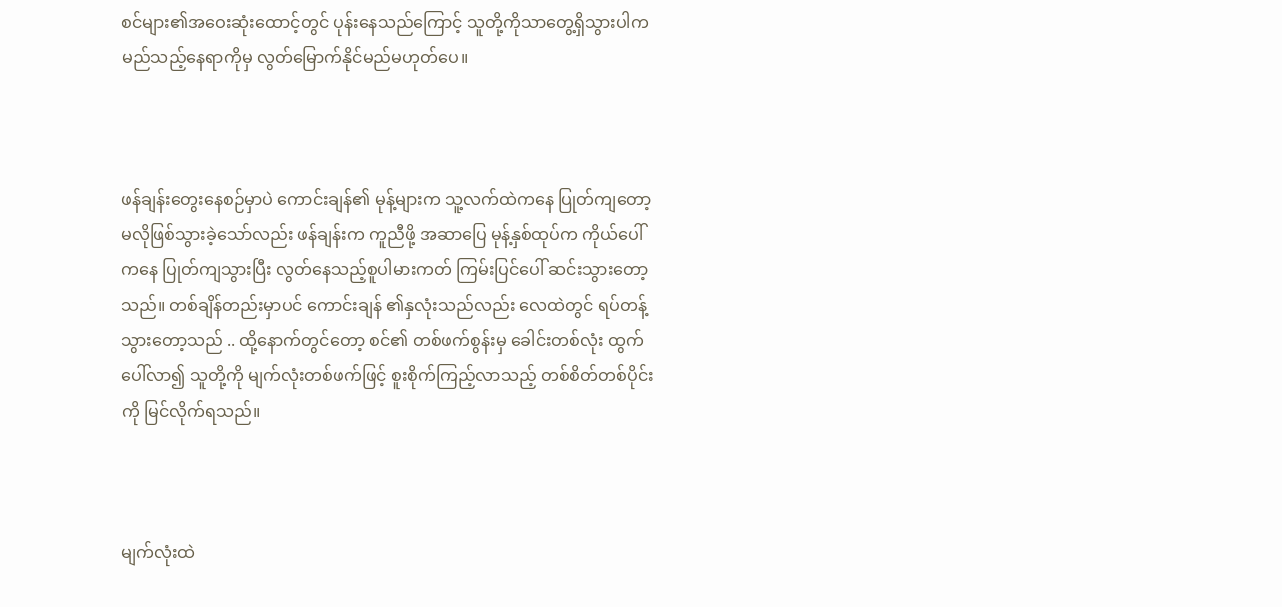စင်များ၏အဝေးဆုံးထောင့်တွင် ‌ပုန်းနေသည်ကြောင့် သူတို့ကိုသာတွေ့ရှိသွားပါက မည်သည့်နေရာကိုမှ လွတ်မြောက်နိုင်မည်မဟုတ်ပေ။



ဖန်ချန်းတွေးနေစဉ်မှာပဲ ကောင်းချန်၏ မုန့်များက သူ့လက်ထဲကနေ ပြုတ်ကျတော့မလိုဖြစ်သွားခဲ့သော်လည်း ဖန်ချန်းက ကူညီဖို့ အဆာပြေ မုန့်နှစ်ထုပ်က ကိုယ်ပေါ်ကနေ ပြုတ်ကျသွားပြီး လွတ်နေသည့်စူပါမားကတ် ကြမ်းပြင်ပေါ် ဆင်းသွားတော့သည်။ တစ်ချိန်တည်းမှာပင် ကောင်းချန် ၏နှလုံးသည်လည်း လေထဲတွင် ရပ်တန့်သွားတော့သည် .. ထို့နောက်တွင်တော့ စင်၏ တစ်ဖက်စွန်းမှ ခေါင်းတစ်လုံး ထွက်ပေါ်လာ၍ သူတို့ကို မျက်လုံးတစ်ဖက်ဖြင့် စူးစိုက်ကြည့်လာသည့် တစ်စိတ်တစ်ပိုင်းကို မြင်လိုက်ရသည်။



မျက်လုံးထဲ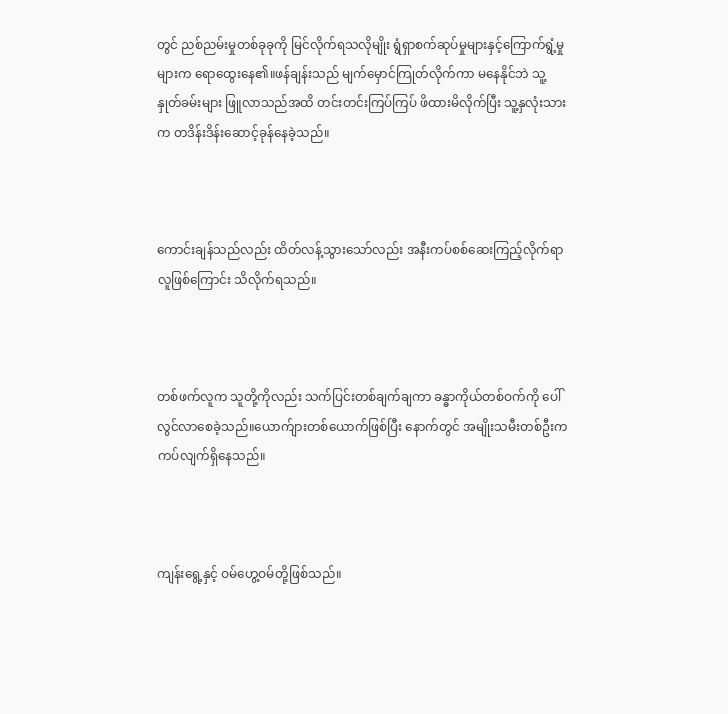တွင် ညစ်ညမ်းမှုတစ်ခုခုကို မြင်လိုက်ရသလိုမျိုး ရွံရှာစက်ဆုပ်မှုများနှင့်ကြောက်ရွံ့မှုများက ရောထွေးနေ၏။ဖန်ချန်းသည် မျက်မှောင်ကြုတ်လိုက်ကာ မနေနိုင်ဘဲ သူ့နှုတ်ခမ်းများ ဖြူလာသည်အထိ တင်းတင်းကြပ်ကြပ် ဖိထားမိလိုက်ပြီး သူ့နှလုံးသားက တဒိန်းဒိန်းဆောင့်ခုန်နေခဲ့သည်။



ကောင်းချန်သည်လည်း ထိတ်လန့်သွားသော်လည်း အနီးကပ်စစ်ဆေးကြည့်လိုက်ရာ လူဖြစ်ကြောင်း သိလိုက်ရသည်။



တစ်ဖက်လူက သူတို့ကိုလည်း သက်ပြင်းတစ်ချက်ချကာ ခန္ဓာကိုယ်တစ်ဝက်ကို ပေါ်လွင်လာစေခဲ့သည်။ယောက်ျားတစ်ယောက်ဖြစ်ပြီး နောက်တွင် အမျိုးသမီးတစ်ဦးက ကပ်လျက်ရှိနေသည်။



ကျန်းရွေ့နှင့် ဝမ်ဟွေ့ဝမ်တို့ဖြစ်သည်။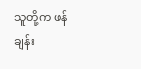သူတို့က ဖန်ချန်း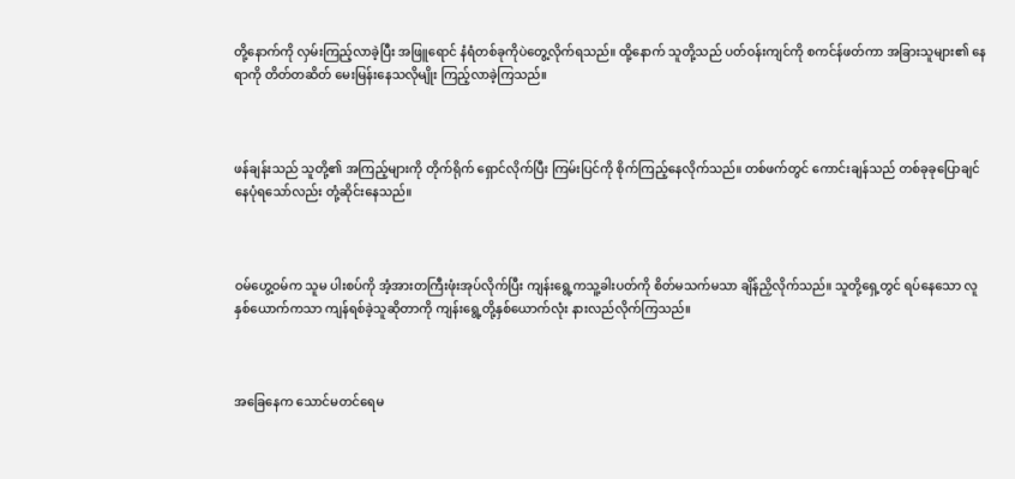တို့နောက်ကို လှမ်းကြည့်လာခဲ့ပြီး အဖြူရောင် နံရံတစ်ခုကိုပဲတွေ့လိုက်ရသည်။ ထို့နောက် သူတို့သည် ပတ်ဝန်းကျင်ကို စကင်န်ဖတ်ကာ အခြားသူများ၏ နေရာကို တိတ်တဆိတ် မေးမြန်းနေသလိုမျိုး ကြည့်လာခဲ့ကြသည်။



ဖန်ချန်းသည် သူတို့၏ အကြည့်များကို တိုက်ရိုက် ရှောင်လိုက်ပြီး ကြမ်းပြင်ကို စိုက်ကြည့်နေလိုက်သည်။ တစ်ဖက်တွင် ကောင်းချန်သည် တစ်ခုခုပြောချင်နေပုံရသော်လည်း တုံ့ဆိုင်းနေသည်။



ဝမ်ဟွေ့ဝမ်က သူမ ပါးစပ်ကို အံ့အားတကြီးဖုံးအုပ်လိုက်ပြီး ကျန်းရွေ့ကသူ့ခါးပတ်ကို စိတ်မသက်မသာ ချိန်ညှိလိုက်သည်။ သူတို့ရှေ့တွင် ရပ်နေသော လူနှစ်ယောက်ကသာ ကျန်ရစ်ခဲ့သူဆိုတာကို ကျန်းရွေ့တို့နှစ်ယောက်လုံး နားလည်လိုက်ကြသည်။



အခြေနေက သောင်မတင်ရေမ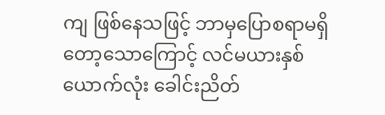ကျ ဖြစ်နေသဖြင့် ဘာမှပြောစရာမရှိတော့သောကြောင့် လင်မယားနှစ်ယောက်လုံး ခေါင်းညိတ်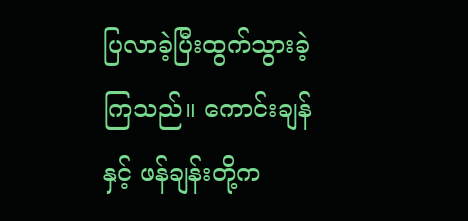ပြလာခဲ့ပြီးထွက်သွားခဲ့ကြသည်။ ကောင်းချန်နှင့် ဖန်ချန်းတို့က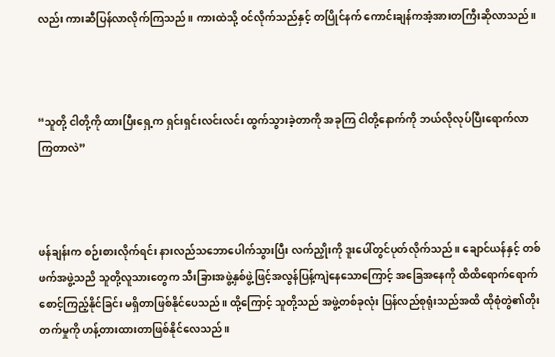လည်း ကားဆီပြန်လာလိုက်ကြသည်။ ကားထဲသို့ ၀င်လိုက်သည်နှင့် တပြိုင်နက် ကောင်းချန်ကအံ့အားတကြီးဆိုလာသည်။



“သူတို့ ငါတို့ကို ထားပြီးရှေ့က ရှင်းရှင်းလင်းလင်း ထွက်သွားခဲ့တာကို အခုကြ ငါတို့နောက်ကို ဘယ်လိုလုပ်ပြီးရောက်လာကြတာလဲ”



ဖန်ချန်းက စဉ်းစားလိုက်ရင်း နားလည်သဘောပေါက်သွားပြီး လက်ညှိုးကို ဒူးပေါ်တွင်ပုတ်လိုက်သည် ။ ချောင်ယန်နှင့် တစ်ဖက်အဖွဲ့သညိ သူတို့လူသားတွေက သီးခြားအဖွဲ့နှစ်ဖွဲ့ဖြင့်အလွန်ပြန့်ကျဲနေသောကြောင့် အခြေအနေကို ထိထိရောက်ရောက် စောင့်ကြည့်နိုင်ခြင်း မရှိတာဖြစ်နိုင်ပေသည်။ ထို့ကြောင့် သူတို့သည် အဖွဲ့တစ်ခုလုံး ပြန်လည်စုရုံးသည်အထိ ထိုစုံတွဲ၏တိုးတက်မှုကို ဟန့်တားထားတာဖြစ်နိုင်လေသည်။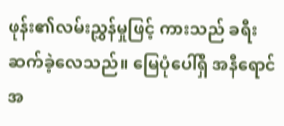ဖုန်း၏လမ်းညွှန်မှုဖြင့် ကားသည် ခရီးဆက်ခဲ့လေသည်။ မြေပုံပေါ်ရှိ အနီရောင်အ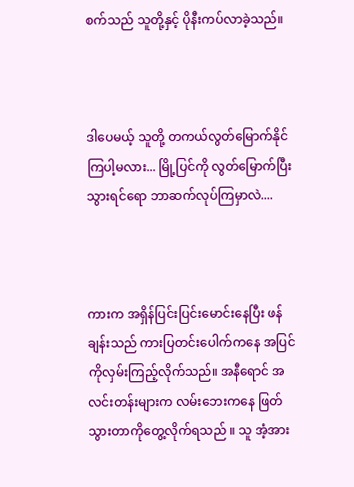စက်သည် သူတို့နှင့် ပိုနီးကပ်လာခဲ့သည်။



ဒါပေမယ့် သူတို့ တကယ်လွတ်မြောက်နိုင်ကြပါ့မလား... မြို့ပြင်ကို လွတ်မြောက်ပြီးသွားရင်ရော ဘာဆက်လုပ်ကြမှာလဲ....



ကားက အရှိန်ပြင်းပြင်းမောင်းနေပြီး ဖန်ချန်းသည် ကားပြတင်းပေါက်ကနေ အပြင်ကိုလှမ်းကြည့်လိုက်သည်။ အနီရောင် အလင်းတန်းများက လမ်းဘေးကနေ ဖြတ်သွားတာကိုတွေ့လိုက်ရသည် ။ သူ အံ့အား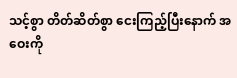သင့်စွာ တိတ်ဆိတ်စွာ ငေးကြည့်ပြီးနောက် အဝေးကို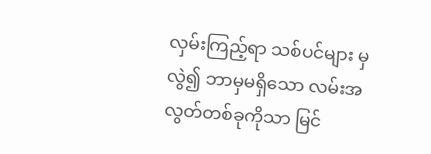လှမ်းကြည့်ရာ သစ်ပင်များ မှလွဲ၍ ဘာမှမရှိသော လမ်းအလွတ်တစ်ခုကိုသာ မြင်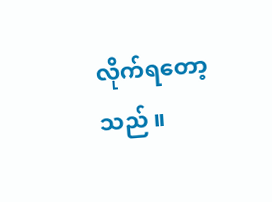လိုက်ရတော့သည် ။